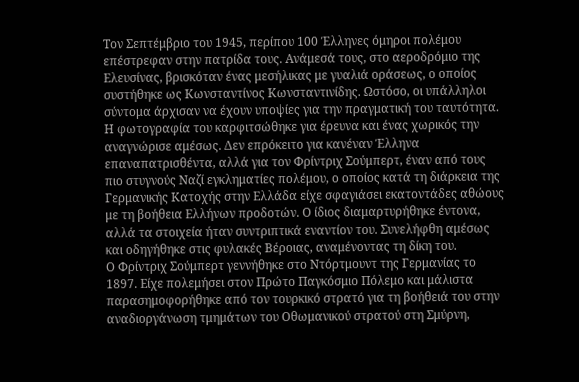Τον Σεπτέμβριο του 1945, περίπου 100 Έλληνες όμηροι πολέμου επέστρεφαν στην πατρίδα τους. Ανάμεσά τους, στο αεροδρόμιο της Ελευσίνας, βρισκόταν ένας μεσήλικας με γυαλιά οράσεως, ο οποίος συστήθηκε ως Κωνσταντίνος Κωνσταντινίδης. Ωστόσο, οι υπάλληλοι σύντομα άρχισαν να έχουν υποψίες για την πραγματική του ταυτότητα. Η φωτογραφία του καρφιτσώθηκε για έρευνα και ένας χωρικός την αναγνώρισε αμέσως. Δεν επρόκειτο για κανέναν Έλληνα επαναπατρισθέντα, αλλά για τον Φρίντριχ Σούμπερτ, έναν από τους πιο στυγνούς Ναζί εγκληματίες πολέμου, ο οποίος κατά τη διάρκεια της Γερμανικής Κατοχής στην Ελλάδα είχε σφαγιάσει εκατοντάδες αθώους με τη βοήθεια Ελλήνων προδοτών. Ο ίδιος διαμαρτυρήθηκε έντονα, αλλά τα στοιχεία ήταν συντριπτικά εναντίον του. Συνελήφθη αμέσως και οδηγήθηκε στις φυλακές Βέροιας, αναμένοντας τη δίκη του.
Ο Φρίντριχ Σούμπερτ γεννήθηκε στο Ντόρτμουντ της Γερμανίας το 1897. Είχε πολεμήσει στον Πρώτο Παγκόσμιο Πόλεμο και μάλιστα παρασημοφορήθηκε από τον τουρκικό στρατό για τη βοήθειά του στην αναδιοργάνωση τμημάτων του Οθωμανικού στρατού στη Σμύρνη,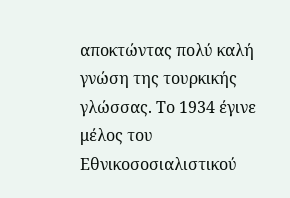αποκτώντας πολύ καλή γνώση της τουρκικής γλώσσας. Το 1934 έγινε μέλος του Εθνικοσοσιαλιστικού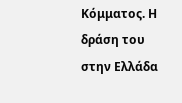Κόμματος. Η δράση του στην Ελλάδα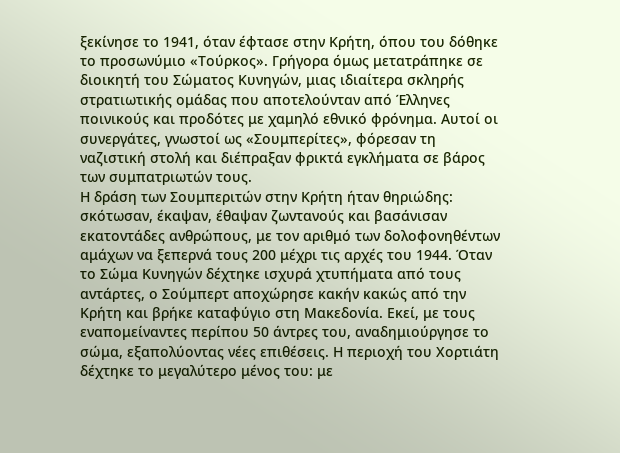ξεκίνησε το 1941, όταν έφτασε στην Κρήτη, όπου του δόθηκε το προσωνύμιο «Τούρκος». Γρήγορα όμως μετατράπηκε σε διοικητή του Σώματος Κυνηγών, μιας ιδιαίτερα σκληρής στρατιωτικής ομάδας που αποτελούνταν από Έλληνες ποινικούς και προδότες με χαμηλό εθνικό φρόνημα. Αυτοί οι συνεργάτες, γνωστοί ως «Σουμπερίτες», φόρεσαν τη ναζιστική στολή και διέπραξαν φρικτά εγκλήματα σε βάρος των συμπατριωτών τους.
Η δράση των Σουμπεριτών στην Κρήτη ήταν θηριώδης: σκότωσαν, έκαψαν, έθαψαν ζωντανούς και βασάνισαν εκατοντάδες ανθρώπους, με τον αριθμό των δολοφονηθέντων αμάχων να ξεπερνά τους 200 μέχρι τις αρχές του 1944. Όταν το Σώμα Κυνηγών δέχτηκε ισχυρά χτυπήματα από τους αντάρτες, ο Σούμπερτ αποχώρησε κακήν κακώς από την Κρήτη και βρήκε καταφύγιο στη Μακεδονία. Εκεί, με τους εναπομείναντες περίπου 50 άντρες του, αναδημιούργησε το σώμα, εξαπολύοντας νέες επιθέσεις. Η περιοχή του Χορτιάτη δέχτηκε το μεγαλύτερο μένος του: με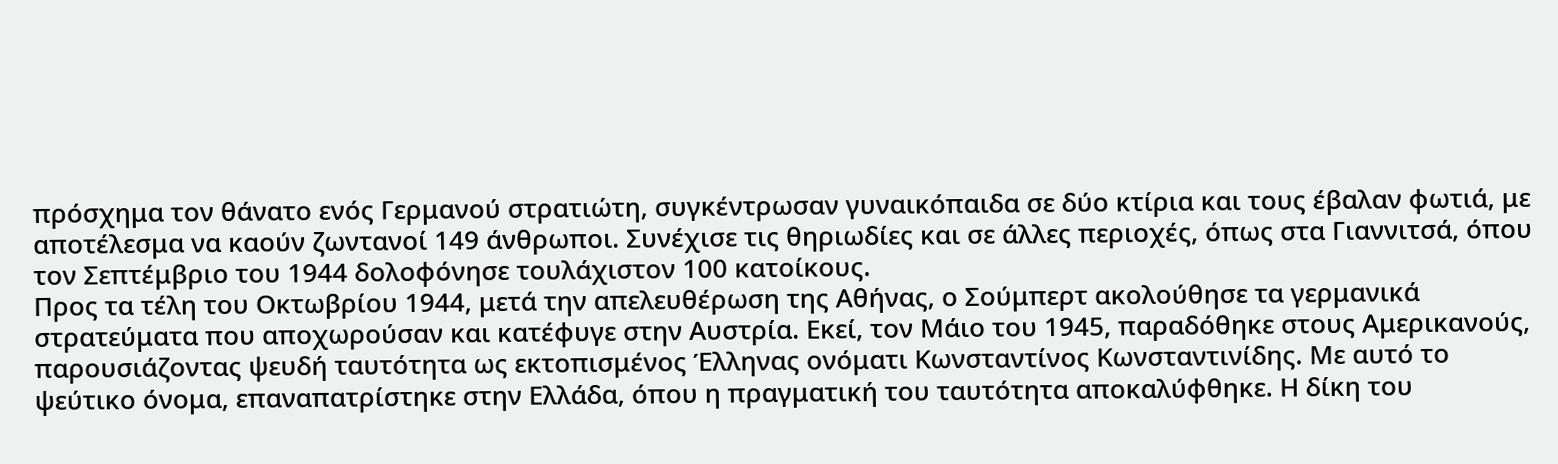πρόσχημα τον θάνατο ενός Γερμανού στρατιώτη, συγκέντρωσαν γυναικόπαιδα σε δύο κτίρια και τους έβαλαν φωτιά, με αποτέλεσμα να καούν ζωντανοί 149 άνθρωποι. Συνέχισε τις θηριωδίες και σε άλλες περιοχές, όπως στα Γιαννιτσά, όπου τον Σεπτέμβριο του 1944 δολοφόνησε τουλάχιστον 100 κατοίκους.
Προς τα τέλη του Οκτωβρίου 1944, μετά την απελευθέρωση της Αθήνας, ο Σούμπερτ ακολούθησε τα γερμανικά στρατεύματα που αποχωρούσαν και κατέφυγε στην Αυστρία. Εκεί, τον Μάιο του 1945, παραδόθηκε στους Αμερικανούς, παρουσιάζοντας ψευδή ταυτότητα ως εκτοπισμένος Έλληνας ονόματι Κωνσταντίνος Κωνσταντινίδης. Με αυτό το ψεύτικο όνομα, επαναπατρίστηκε στην Ελλάδα, όπου η πραγματική του ταυτότητα αποκαλύφθηκε. Η δίκη του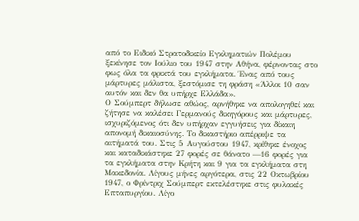από το Ειδικό Στρατοδικείο Εγκληματιών Πολέμου ξεκίνησε τον Ιούλιο του 1947 στην Αθήνα, φέρνοντας στο φως όλα τα φρικτά του εγκλήματα. Ένας από τους μάρτυρες μάλιστα, ξεστόμισε τη φράση «Άλλοι 10 σαν αυτόν και δεν θα υπήρχε Ελλάδα».
Ο Σούμπερτ δήλωσε αθώος, αρνήθηκε να απολογηθεί και ζήτησε να καλέσει Γερμανούς δικηγόρους και μάρτυρες, ισχυριζόμενος ότι δεν υπήρχαν εγγυήσεις για δίκαιη απονομή δικαιοσύνης. Το δικαστήριο απέρριψε τα αιτήματά του. Στις 5 Αυγούστου 1947, κρίθηκε ένοχος και καταδικάστηκε 27 φορές σε θάνατο —16 φορές για τα εγκλήματα στην Κρήτη και 9 για τα εγκλήματα στη Μακεδονία. Λίγους μήνες αργότερα, στις 22 Οκτωβρίου 1947, ο Φρίντριχ Σούμπερτ εκτελέστηκε στις φυλακές Επταπυργίου. Λίγο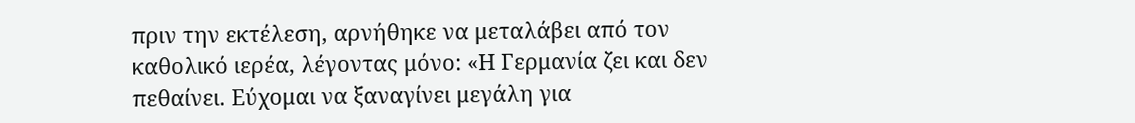πριν την εκτέλεση, αρνήθηκε να μεταλάβει από τον καθολικό ιερέα, λέγοντας μόνο: «Η Γερμανία ζει και δεν πεθαίνει. Εύχομαι να ξαναγίνει μεγάλη για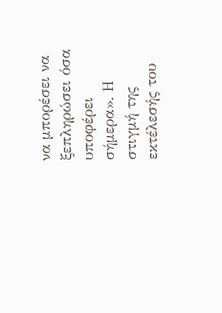να μπορέσει να ξεπληρώσει όσα υποφέρει σήμερα». Η στιγμή της εκτέλεσής του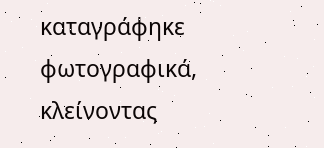καταγράφηκε φωτογραφικά, κλείνοντας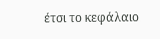έτσι το κεφάλαιο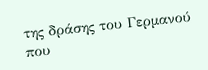της δράσης του Γερμανού που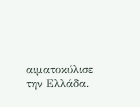αιματοκύλισε την Ελλάδα.